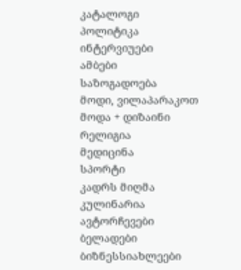კატალოგი
პოლიტიკა
ინტერვიუები
ამბები
საზოგადოება
მოდი, ვილაპარაკოთ
მოდა + დიზაინი
რელიგია
მედიცინა
სპორტი
კადრს მიღმა
კულინარია
ავტორჩევები
ბელადები
ბიზნესსიახლეები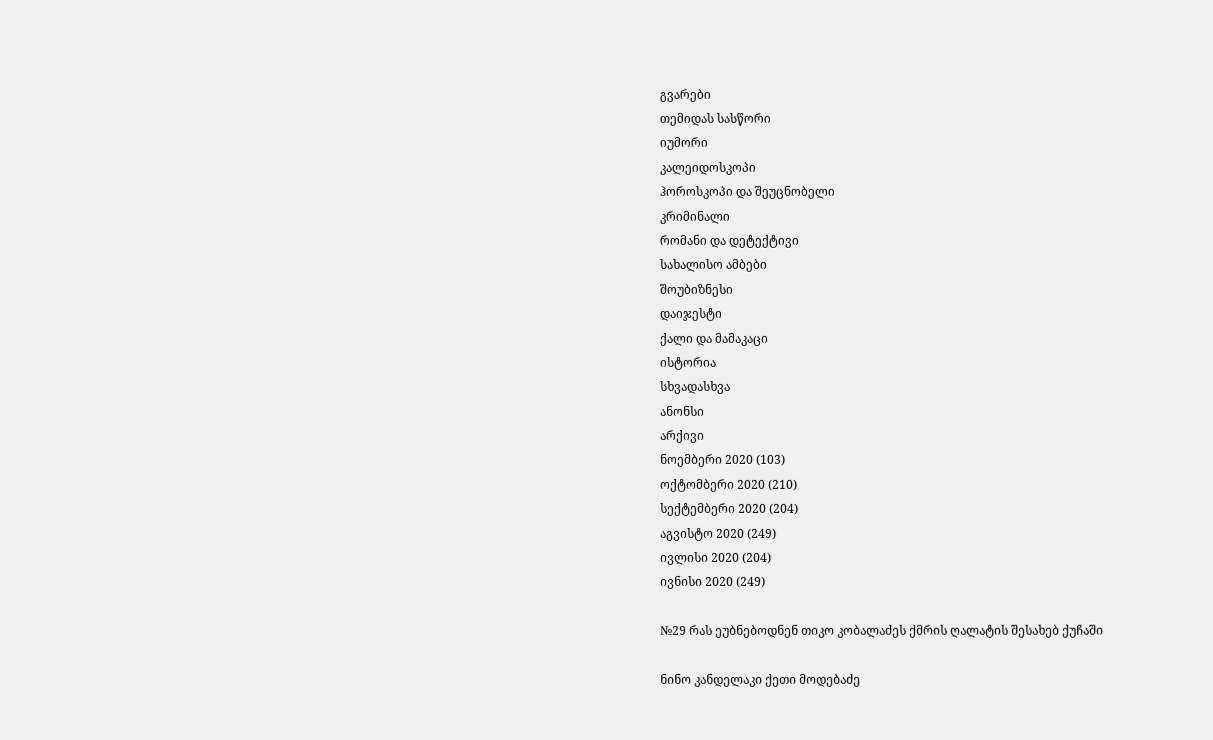გვარები
თემიდას სასწორი
იუმორი
კალეიდოსკოპი
ჰოროსკოპი და შეუცნობელი
კრიმინალი
რომანი და დეტექტივი
სახალისო ამბები
შოუბიზნესი
დაიჯესტი
ქალი და მამაკაცი
ისტორია
სხვადასხვა
ანონსი
არქივი
ნოემბერი 2020 (103)
ოქტომბერი 2020 (210)
სექტემბერი 2020 (204)
აგვისტო 2020 (249)
ივლისი 2020 (204)
ივნისი 2020 (249)

№29 რას ეუბნებოდნენ თიკო კობალაძეს ქმრის ღალატის შესახებ ქუჩაში

ნინო კანდელაკი ქეთი მოდებაძე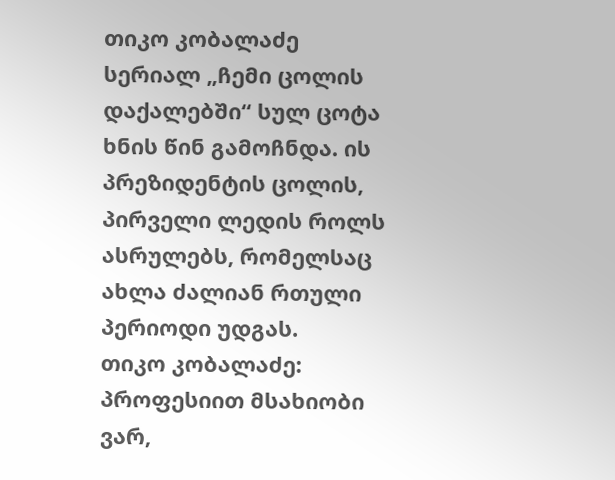თიკო კობალაძე სერიალ „ჩემი ცოლის დაქალებში“ სულ ცოტა ხნის წინ გამოჩნდა. ის პრეზიდენტის ცოლის, პირველი ლედის როლს ასრულებს, რომელსაც ახლა ძალიან რთული პერიოდი უდგას.
თიკო კობალაძე: პროფესიით მსახიობი ვარ,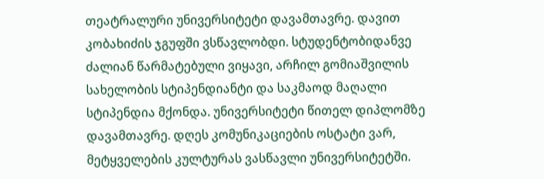თეატრალური უნივერსიტეტი დავამთავრე. დავით კობახიძის ჯგუფში ვსწავლობდი. სტუდენტობიდანვე ძალიან წარმატებული ვიყავი, არჩილ გომიაშვილის სახელობის სტიპენდიანტი და საკმაოდ მაღალი სტიპენდია მქონდა. უნივერსიტეტი წითელ დიპლომზე დავამთავრე. დღეს კომუნიკაციების ოსტატი ვარ, მეტყველების კულტურას ვასწავლი უნივერსიტეტში.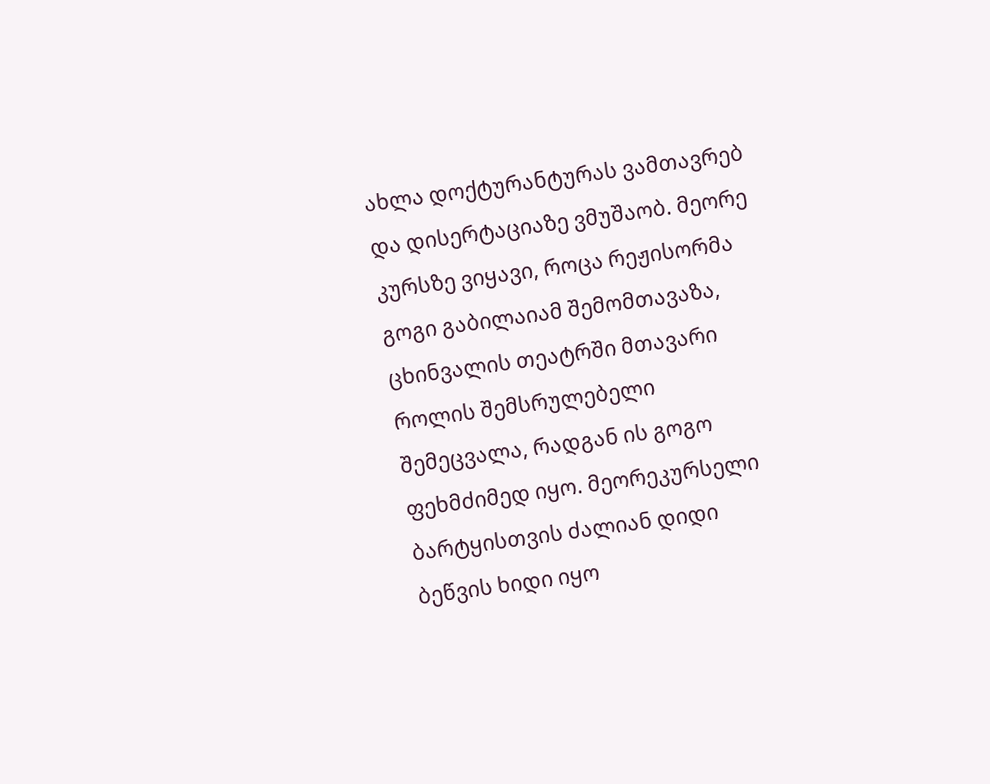ახლა დოქტურანტურას ვამთავრებ და დისერტაციაზე ვმუშაობ. მეორე კურსზე ვიყავი, როცა რეჟისორმა გოგი გაბილაიამ შემომთავაზა, ცხინვალის თეატრში მთავარი როლის შემსრულებელი შემეცვალა, რადგან ის გოგო ფეხმძიმედ იყო. მეორეკურსელი ბარტყისთვის ძალიან დიდი ბეწვის ხიდი იყო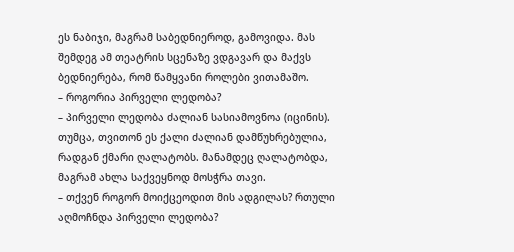ეს ნაბიჯი, მაგრამ საბედნიეროდ, გამოვიდა. მას შემდეგ ამ თეატრის სცენაზე ვდგავარ და მაქვს ბედნიერება, რომ წამყვანი როლები ვითამაშო.
– როგორია პირველი ლედობა?
– პირველი ლედობა ძალიან სასიამოვნოა (იცინის). თუმცა, თვითონ ეს ქალი ძალიან დამწუხრებულია, რადგან ქმარი ღალატობს. მანამდეც ღალატობდა, მაგრამ ახლა საქვეყნოდ მოსჭრა თავი.
– თქვენ როგორ მოიქცეოდით მის ადგილას? რთული აღმოჩნდა პირველი ლედობა?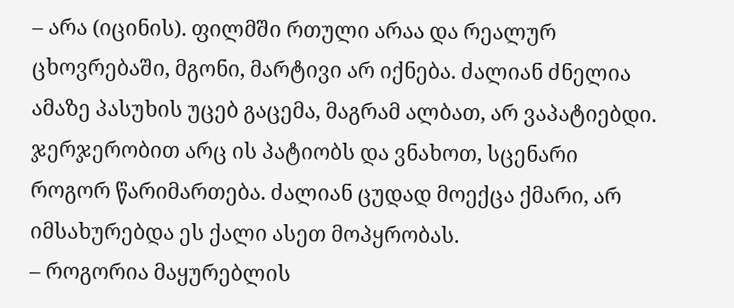– არა (იცინის). ფილმში რთული არაა და რეალურ ცხოვრებაში, მგონი, მარტივი არ იქნება. ძალიან ძნელია ამაზე პასუხის უცებ გაცემა, მაგრამ ალბათ, არ ვაპატიებდი. ჯერჯერობით არც ის პატიობს და ვნახოთ, სცენარი როგორ წარიმართება. ძალიან ცუდად მოექცა ქმარი, არ იმსახურებდა ეს ქალი ასეთ მოპყრობას.
– როგორია მაყურებლის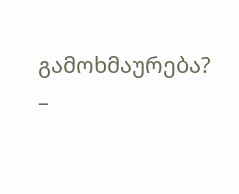გამოხმაურება?
–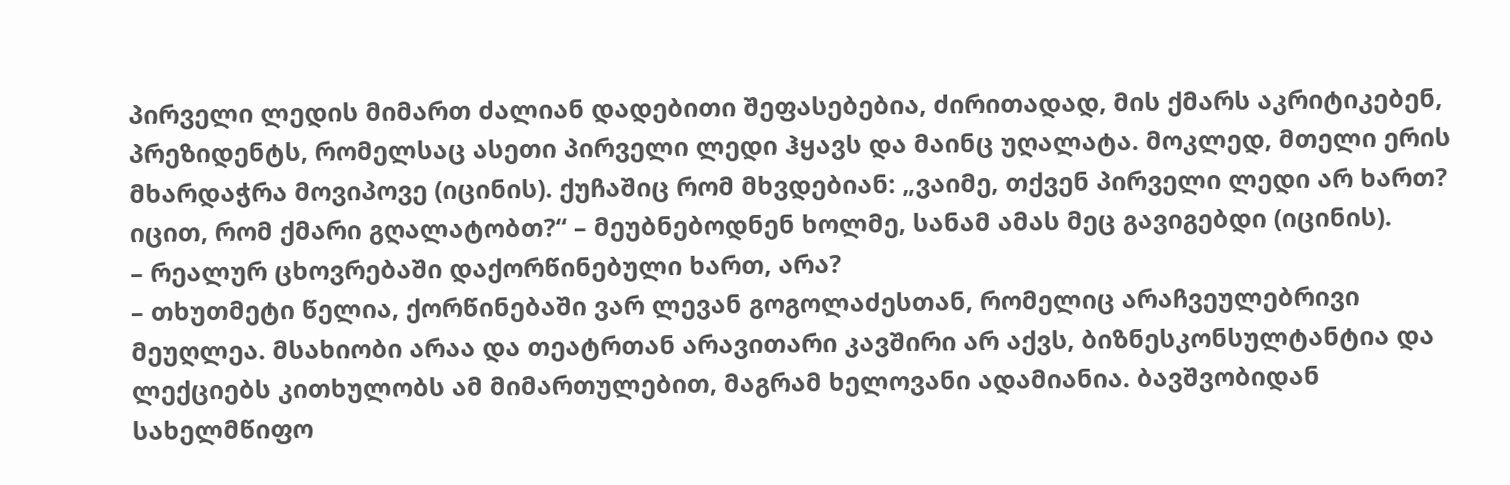პირველი ლედის მიმართ ძალიან დადებითი შეფასებებია, ძირითადად, მის ქმარს აკრიტიკებენ, პრეზიდენტს, რომელსაც ასეთი პირველი ლედი ჰყავს და მაინც უღალატა. მოკლედ, მთელი ერის მხარდაჭრა მოვიპოვე (იცინის). ქუჩაშიც რომ მხვდებიან: „ვაიმე, თქვენ პირველი ლედი არ ხართ? იცით, რომ ქმარი გღალატობთ?“ – მეუბნებოდნენ ხოლმე, სანამ ამას მეც გავიგებდი (იცინის).
– რეალურ ცხოვრებაში დაქორწინებული ხართ, არა?
– თხუთმეტი წელია, ქორწინებაში ვარ ლევან გოგოლაძესთან, რომელიც არაჩვეულებრივი მეუღლეა. მსახიობი არაა და თეატრთან არავითარი კავშირი არ აქვს, ბიზნესკონსულტანტია და ლექციებს კითხულობს ამ მიმართულებით, მაგრამ ხელოვანი ადამიანია. ბავშვობიდან სახელმწიფო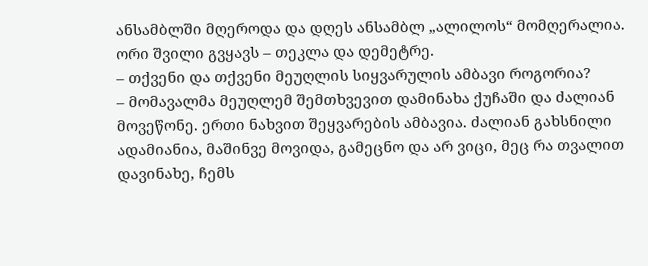ანსამბლში მღეროდა და დღეს ანსამბლ „ალილოს“ მომღერალია. ორი შვილი გვყავს – თეკლა და დემეტრე.
– თქვენი და თქვენი მეუღლის სიყვარულის ამბავი როგორია?
– მომავალმა მეუღლემ შემთხვევით დამინახა ქუჩაში და ძალიან მოვეწონე. ერთი ნახვით შეყვარების ამბავია. ძალიან გახსნილი ადამიანია, მაშინვე მოვიდა, გამეცნო და არ ვიცი, მეც რა თვალით დავინახე, ჩემს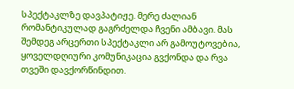სპექტაკლზე დავპატიჟე. მერე ძალიან რომანტიკულად გაგრძელდა ჩვენი ამბავი. მას შემდეგ არცერთი სპექტაკლი არ გამოუტოვებია, ყოველდღიური კომუნიკაცია გვქონდა და რვა თვეში დავქორწინდით.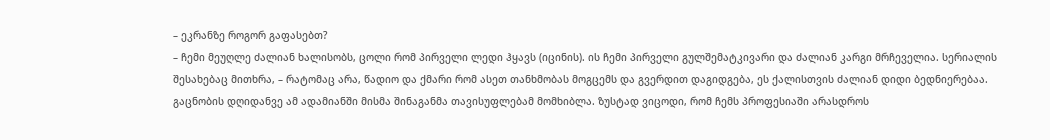– ეკრანზე როგორ გაფასებთ?
– ჩემი მეუღლე ძალიან ხალისობს, ცოლი რომ პირველი ლედი ჰყავს (იცინის). ის ჩემი პირველი გულშემატკივარი და ძალიან კარგი მრჩეველია. სერიალის შესახებაც მითხრა, – რატომაც არა, წადიო და ქმარი რომ ასეთ თანხმობას მოგცემს და გვერდით დაგიდგება, ეს ქალისთვის ძალიან დიდი ბედნიერებაა. გაცნობის დღიდანვე ამ ადამიანში მისმა შინაგანმა თავისუფლებამ მომხიბლა. ზუსტად ვიცოდი, რომ ჩემს პროფესიაში არასდროს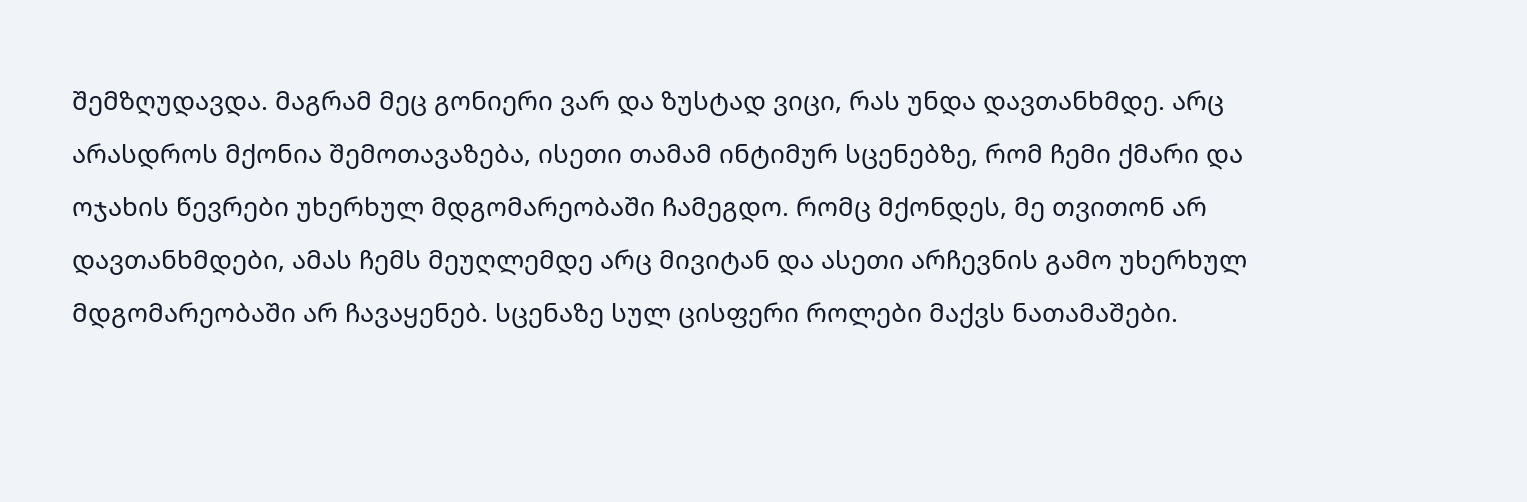შემზღუდავდა. მაგრამ მეც გონიერი ვარ და ზუსტად ვიცი, რას უნდა დავთანხმდე. არც არასდროს მქონია შემოთავაზება, ისეთი თამამ ინტიმურ სცენებზე, რომ ჩემი ქმარი და ოჯახის წევრები უხერხულ მდგომარეობაში ჩამეგდო. რომც მქონდეს, მე თვითონ არ დავთანხმდები, ამას ჩემს მეუღლემდე არც მივიტან და ასეთი არჩევნის გამო უხერხულ მდგომარეობაში არ ჩავაყენებ. სცენაზე სულ ცისფერი როლები მაქვს ნათამაშები.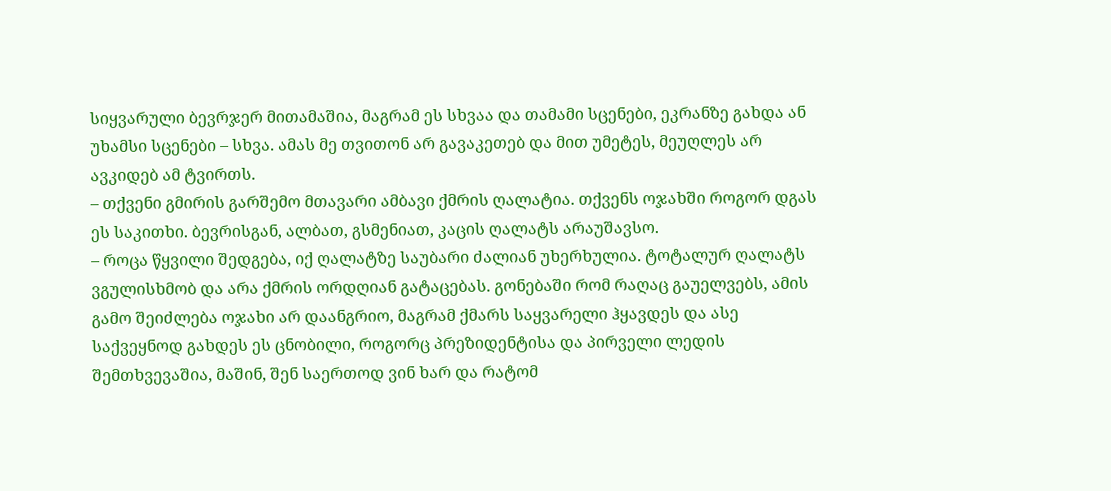სიყვარული ბევრჯერ მითამაშია, მაგრამ ეს სხვაა და თამამი სცენები, ეკრანზე გახდა ან უხამსი სცენები – სხვა. ამას მე თვითონ არ გავაკეთებ და მით უმეტეს, მეუღლეს არ ავკიდებ ამ ტვირთს.
– თქვენი გმირის გარშემო მთავარი ამბავი ქმრის ღალატია. თქვენს ოჯახში როგორ დგას ეს საკითხი. ბევრისგან, ალბათ, გსმენიათ, კაცის ღალატს არაუშავსო.
– როცა წყვილი შედგება, იქ ღალატზე საუბარი ძალიან უხერხულია. ტოტალურ ღალატს ვგულისხმობ და არა ქმრის ორდღიან გატაცებას. გონებაში რომ რაღაც გაუელვებს, ამის გამო შეიძლება ოჯახი არ დაანგრიო, მაგრამ ქმარს საყვარელი ჰყავდეს და ასე საქვეყნოდ გახდეს ეს ცნობილი, როგორც პრეზიდენტისა და პირველი ლედის შემთხვევაშია, მაშინ, შენ საერთოდ ვინ ხარ და რატომ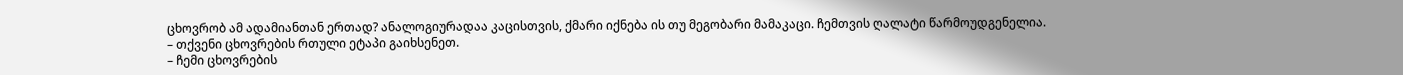ცხოვრობ ამ ადამიანთან ერთად? ანალოგიურადაა კაცისთვის, ქმარი იქნება ის თუ მეგობარი მამაკაცი. ჩემთვის ღალატი წარმოუდგენელია.
– თქვენი ცხოვრების რთული ეტაპი გაიხსენეთ.
– ჩემი ცხოვრების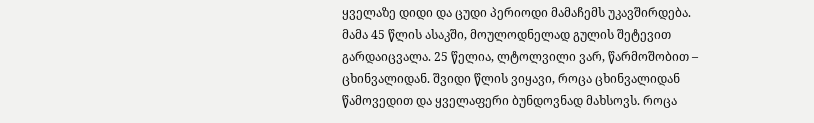ყველაზე დიდი და ცუდი პერიოდი მამაჩემს უკავშირდება. მამა 45 წლის ასაკში, მოულოდნელად გულის შეტევით გარდაიცვალა. 25 წელია, ლტოლვილი ვარ, წარმოშობით – ცხინვალიდან. შვიდი წლის ვიყავი, როცა ცხინვალიდან წამოვედით და ყველაფერი ბუნდოვნად მახსოვს. როცა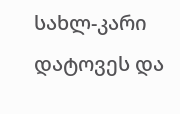სახლ-კარი დატოვეს და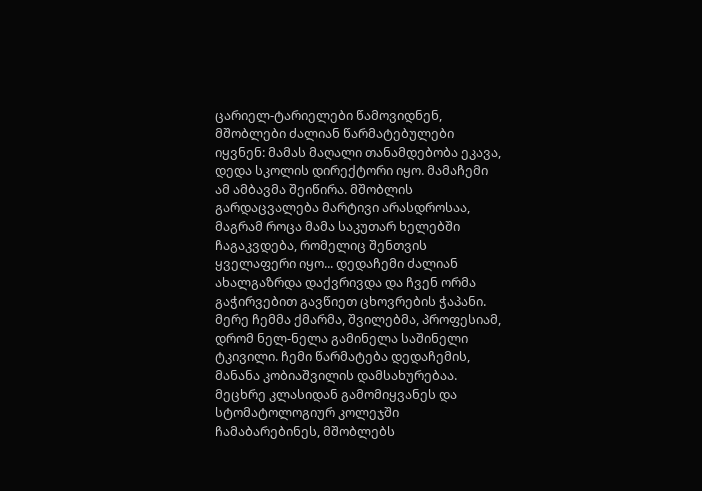ცარიელ-ტარიელები წამოვიდნენ, მშობლები ძალიან წარმატებულები იყვნენ: მამას მაღალი თანამდებობა ეკავა, დედა სკოლის დირექტორი იყო. მამაჩემი ამ ამბავმა შეიწირა. მშობლის გარდაცვალება მარტივი არასდროსაა, მაგრამ როცა მამა საკუთარ ხელებში ჩაგაკვდება, რომელიც შენთვის ყველაფერი იყო... დედაჩემი ძალიან ახალგაზრდა დაქვრივდა და ჩვენ ორმა გაჭირვებით გავწიეთ ცხოვრების ჭაპანი. მერე ჩემმა ქმარმა, შვილებმა, პროფესიამ, დრომ ნელ-ნელა გამინელა საშინელი ტკივილი. ჩემი წარმატება დედაჩემის, მანანა კობიაშვილის დამსახურებაა. მეცხრე კლასიდან გამომიყვანეს და სტომატოლოგიურ კოლეჯში ჩამაბარებინეს, მშობლებს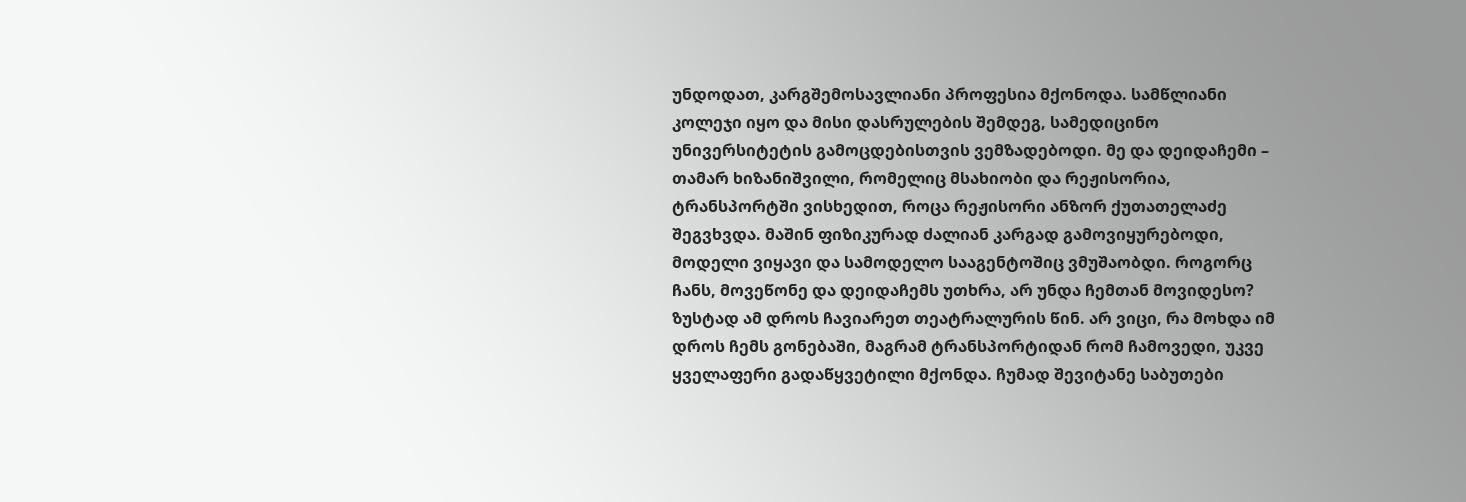უნდოდათ, კარგშემოსავლიანი პროფესია მქონოდა. სამწლიანი კოლეჯი იყო და მისი დასრულების შემდეგ, სამედიცინო უნივერსიტეტის გამოცდებისთვის ვემზადებოდი. მე და დეიდაჩემი – თამარ ხიზანიშვილი, რომელიც მსახიობი და რეჟისორია, ტრანსპორტში ვისხედით, როცა რეჟისორი ანზორ ქუთათელაძე შეგვხვდა. მაშინ ფიზიკურად ძალიან კარგად გამოვიყურებოდი, მოდელი ვიყავი და სამოდელო სააგენტოშიც ვმუშაობდი. როგორც ჩანს, მოვეწონე და დეიდაჩემს უთხრა, არ უნდა ჩემთან მოვიდესო? ზუსტად ამ დროს ჩავიარეთ თეატრალურის წინ. არ ვიცი, რა მოხდა იმ დროს ჩემს გონებაში, მაგრამ ტრანსპორტიდან რომ ჩამოვედი, უკვე ყველაფერი გადაწყვეტილი მქონდა. ჩუმად შევიტანე საბუთები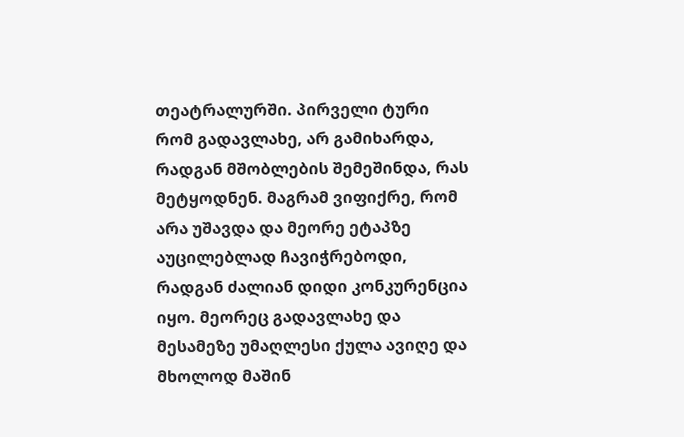თეატრალურში. პირველი ტური რომ გადავლახე, არ გამიხარდა, რადგან მშობლების შემეშინდა, რას მეტყოდნენ. მაგრამ ვიფიქრე, რომ არა უშავდა და მეორე ეტაპზე აუცილებლად ჩავიჭრებოდი, რადგან ძალიან დიდი კონკურენცია იყო. მეორეც გადავლახე და მესამეზე უმაღლესი ქულა ავიღე და მხოლოდ მაშინ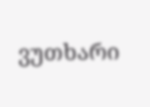ვუთხარი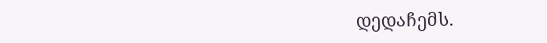დედაჩემს.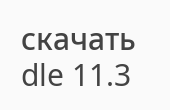скачать dle 11.3